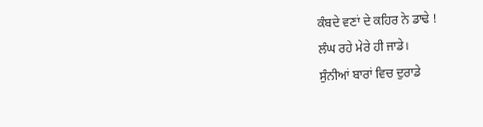ਕੰਬਦੇ ਵਣਾਂ ਦੇ ਕਹਿਰ ਨੇ ਡਾਢੇ !
ਲੰਘ ਰਹੇ ਮੇਰੇ ਹੀ ਜਾਡੇ।
ਸੁੰਨੀਆਂ ਬਾਰਾਂ ਵਿਚ ਦੁਰਾਡੇ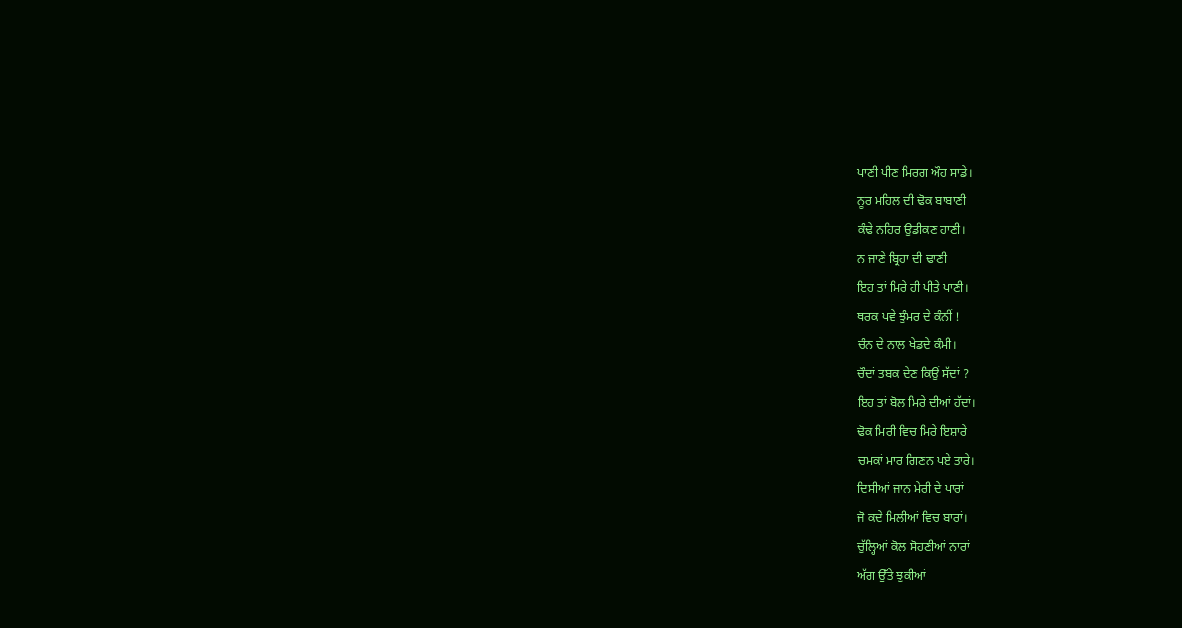ਪਾਣੀ ਪੀਣ ਮਿਰਗ ਔਹ ਸਾਡੇ।
ਨੂਰ ਮਹਿਲ ਦੀ ਢੋਕ ਬਾਬਾਣੀ
ਕੰਢੇ ਨਹਿਰ ਉਡੀਕਣ ਹਾਣੀ।
ਨ ਜਾਣੇ ਬ੍ਰਿਹਾ ਦੀ ਢਾਣੀ
ਇਹ ਤਾਂ ਮਿਰੇ ਹੀ ਪੀਤੇ ਪਾਣੀ।
ਥਰਕ ਪਵੇ ਝੁੰਮਰ ਦੇ ਕੰਨੀਂ !
ਚੰਨ ਦੇ ਨਾਲ ਖੇਡਦੇ ਕੰਮੀ।
ਚੌਦਾਂ ਤਬਕ ਦੇਣ ਕਿਉਂ ਸੱਦਾਂ ?
ਇਹ ਤਾਂ ਬੋਲ ਮਿਰੇ ਦੀਆਂ ਹੱਦਾਂ।
ਢੋਕ ਮਿਰੀ ਵਿਚ ਮਿਰੇ ਇਸ਼ਾਰੇ
ਚਮਕਾਂ ਮਾਰ ਗਿਣਨ ਪਏ ਤਾਰੇ।
ਦਿਸੀਆਂ ਜਾਨ ਮੇਰੀ ਦੇ ਪਾਰਾਂ
ਜੋ ਕਦੇ ਮਿਲੀਆਂ ਵਿਚ ਬਾਰਾਂ।
ਚੁੱਲ੍ਹਿਆਂ ਕੋਲ ਸੋਹਣੀਆਂ ਨਾਰਾਂ
ਅੱਗ ਉੱਤੇ ਝੁਕੀਆਂ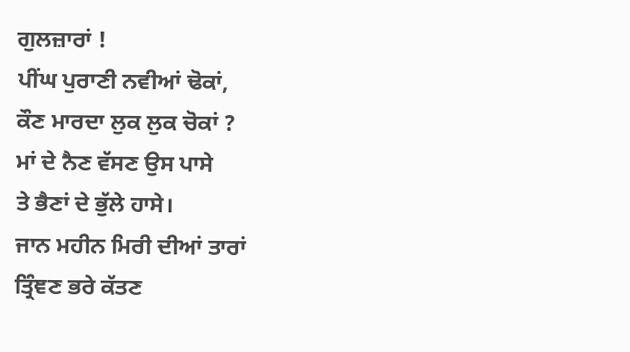ਗੁਲਜ਼ਾਰਾਂ !
ਪੀਂਘ ਪੁਰਾਣੀ ਨਵੀਆਂ ਢੋਕਾਂ,
ਕੌਣ ਮਾਰਦਾ ਲੁਕ ਲੁਕ ਚੋਕਾਂ ?
ਮਾਂ ਦੇ ਨੈਣ ਵੱਸਣ ਉਸ ਪਾਸੇ
ਤੇ ਭੈਣਾਂ ਦੇ ਭੁੱਲੇ ਹਾਸੇ।
ਜਾਨ ਮਹੀਨ ਮਿਰੀ ਦੀਆਂ ਤਾਰਾਂ
ਤ੍ਰਿੰਞਣ ਭਰੇ ਕੱਤਣ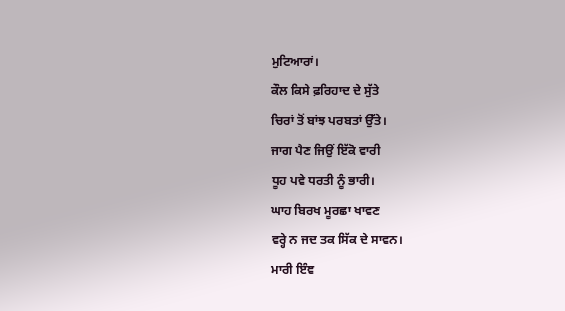ਮੁਟਿਆਰਾਂ।
ਕੌਲ ਕਿਸੇ ਫ਼ਰਿਹਾਦ ਦੇ ਸੁੱਤੇ
ਚਿਰਾਂ ਤੋਂ ਬਾਂਝ ਪਰਬਤਾਂ ਉੱਤੇ।
ਜਾਗ ਪੈਣ ਜਿਉਂ ਇੱਕੋ ਵਾਰੀ
ਧੂਹ ਪਵੇ ਧਰਤੀ ਨੂੰ ਭਾਰੀ।
ਘਾਹ ਬਿਰਖ ਮੂਰਛਾ ਖਾਵਣ
ਵਰ੍ਹੇ ਨ ਜਦ ਤਕ ਸਿੱਕ ਦੇ ਸਾਵਨ।
ਮਾਰੀ ਇੰਞ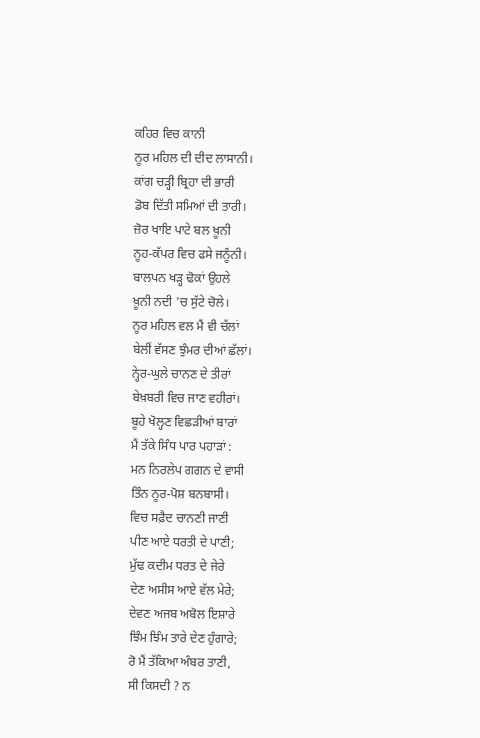ਕਹਿਰ ਵਿਚ ਕਾਨੀ
ਨੂਰ ਮਹਿਲ ਦੀ ਦੀਦ ਲਾਸਾਨੀ।
ਕਾਂਗ ਚੜ੍ਹੀ ਬ੍ਰਿਹਾ ਦੀ ਭਾਰੀ
ਡੋਬ ਦਿੱਤੀ ਸਮਿਆਂ ਦੀ ਤਾਰੀ।
ਜ਼ੋਰ ਖਾਇ ਪਾਟੇ ਬਲ ਖ਼ੂਨੀ
ਨੂਹ-ਕੱਪਰ ਵਿਚ ਫਸੇ ਜਨੂੰਨੀ।
ਬਾਲਪਨ ਖੜ੍ਹ ਢੋਕਾਂ ਉਹਲੇ
ਖ਼ੂਨੀ ਨਦੀ 'ਚ ਸੁੱਟੇ ਚੋਲੇ।
ਨੂਰ ਮਹਿਲ ਵਲ ਮੈਂ ਵੀ ਚੱਲਾਂ
ਬੇਲੀਂ ਵੱਸਣ ਝੁੰਮਰ ਦੀਆਂ ਛੱਲਾਂ।
ਨ੍ਹੇਰ-ਘੁਲੇ ਚਾਨਣ ਦੇ ਤੀਰਾਂ
ਬੇਖ਼ਬਰੀ ਵਿਚ ਜਾਣ ਵਹੀਰਾਂ।
ਬੂਹੇ ਖੋਲ੍ਹਣ ਵਿਛੜੀਆਂ ਬਾਰਾਂ
ਮੈਂ ਤੱਕੇ ਸਿੰਧ ਪਾਰ ਪਹਾੜਾਂ :
ਮਨ ਨਿਰਲੇਪ ਗਗਨ ਦੇ ਵਾਸੀ
ਤਿੰਨ ਨੂਰ-ਪੋਸ਼ ਬਨਬਾਸੀ।
ਵਿਚ ਸਫ਼ੈਦ ਚਾਨਣੀ ਜਾਣੀ
ਪੀਣ ਆਏ ਧਰਤੀ ਦੇ ਪਾਣੀ;
ਮੁੱਢ ਕਦੀਮ ਧਰਤ ਦੇ ਜੇਰੇ
ਦੇਣ ਅਸੀਸ ਆਏ ਵੱਲ ਮੇਰੇ;
ਦੇਵਣ ਅਜਬ ਅਬੋਲ ਇਸ਼ਾਰੇ
ਝਿੰਮ ਝਿੰਮ ਤਾਰੇ ਦੇਣ ਹੁੰਗਾਰੇ;
ਰੋ ਮੈਂ ਤੱਕਿਆ ਅੰਬਰ ਤਾਣੀ,
ਸੀ ਕਿਸਦੀ ? ਨ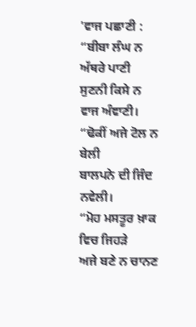'ਵਾਜ ਪਛਾਣੀ :
“ਬੀਬਾ ਲੰਘ ਨ ਅੱਥਰੇ ਪਾਣੀ
ਸੁਣਨੀ ਕਿਸੇ ਨ ਵਾਜ ਅੰਞਾਣੀ।
“ਢੋਕੀਂ ਅਜੇ ਟੋਲ ਨ ਬੇਲੀ
ਬਾਲਪਨੇ ਦੀ ਜਿੰਦ ਨਵੇਲੀ।
“ਮੋਹ ਮਸਤੂਰ ਖ਼ਾਕ ਵਿਚ ਜਿਹੜੇ
ਅਜੇ ਬਣੇ ਨ ਚਾਨਣ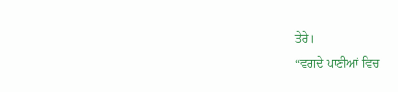ਤੇਰੇ।
“ਵਗਦੇ ਪਾਣੀਆਂ ਵਿਚ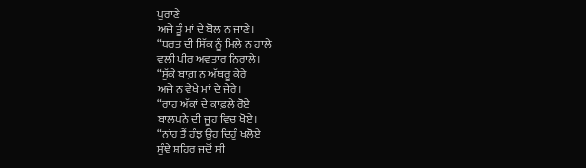ਪੁਰਾਣੇ
ਅਜੇ ਤੂੰ ਮਾਂ ਦੇ ਬੋਲ ਨ ਜਾਣੇ।
“ਧਰਤ ਦੀ ਸਿੱਕ ਨੂੰ ਮਿਲੇ ਨ ਹਾਲੇ
ਵਲੀ ਪੀਰ ਅਵਤਾਰ ਨਿਰਾਲੇ।
“ਸੁੱਕੇ ਬਾਗ਼ ਨ ਅੱਥਰੂ ਕੇਰੇ
ਅਜੇ ਨ ਵੇਖੇ ਮਾਂ ਦੇ ਜੇਰੇ।
“ਰਾਹ ਅੱਕਾਂ ਦੇ ਕਾਫ਼ਲੇ ਰੋਏ
ਬਾਲਪਨੇ ਦੀ ਜੂਹ ਵਿਚ ਖੋਏ।
“ਨਾਂਹ ਤੈਂ ਹੰਝ ਉਹ ਦਿਹੁੰ ਖਲੋਏ
ਸੁੰਞੇ ਸ਼ਹਿਰ ਜਦੋਂ ਸੀ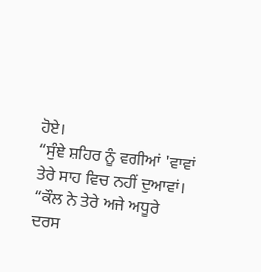ਹੋਏ।
“ਸੁੰਞੇ ਸ਼ਹਿਰ ਨੂੰ ਵਗੀਆਂ 'ਵਾਵਾਂ
ਤੇਰੇ ਸਾਹ ਵਿਚ ਨਹੀਂ ਦੁਆਵਾਂ।
“ਕੌਲ ਨੇ ਤੇਰੇ ਅਜੇ ਅਧੂਰੇ
ਦਰਸ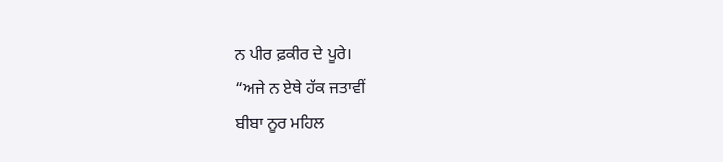ਨ ਪੀਰ ਫ਼ਕੀਰ ਦੇ ਪੂਰੇ।
“ਅਜੇ ਨ ਏਥੇ ਹੱਕ ਜਤਾਵੀਂ
ਬੀਬਾ ਨੂਰ ਮਹਿਲ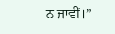ਨ ਜਾਵੀਂ।”